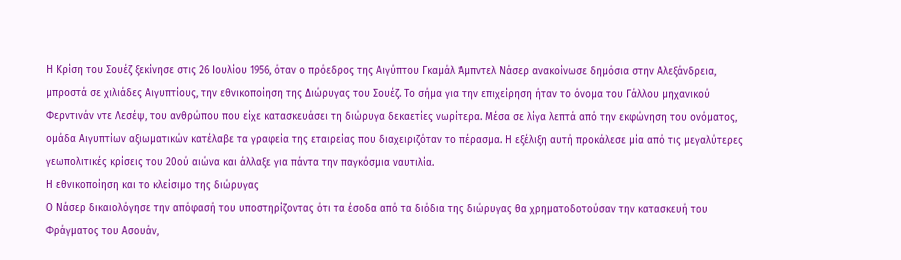Η Κρίση του Σουέζ ξεκίνησε στις 26 Ιουλίου 1956, όταν ο πρόεδρος της Αιγύπτου Γκαμάλ Άμπντελ Νάσερ ανακοίνωσε δημόσια στην Αλεξάνδρεια, μπροστά σε χιλιάδες Αιγυπτίους, την εθνικοποίηση της Διώρυγας του Σουέζ. Το σήμα για την επιχείρηση ήταν το όνομα του Γάλλου μηχανικού Φερντινάν ντε Λεσέψ, του ανθρώπου που είχε κατασκευάσει τη διώρυγα δεκαετίες νωρίτερα. Μέσα σε λίγα λεπτά από την εκφώνηση του ονόματος, ομάδα Αιγυπτίων αξιωματικών κατέλαβε τα γραφεία της εταιρείας που διαχειριζόταν το πέρασμα. Η εξέλιξη αυτή προκάλεσε μία από τις μεγαλύτερες γεωπολιτικές κρίσεις του 20ού αιώνα και άλλαξε για πάντα την παγκόσμια ναυτιλία.
Η εθνικοποίηση και το κλείσιμο της διώρυγας
Ο Νάσερ δικαιολόγησε την απόφασή του υποστηρίζοντας ότι τα έσοδα από τα διόδια της διώρυγας θα χρηματοδοτούσαν την κατασκευή του Φράγματος του Ασουάν,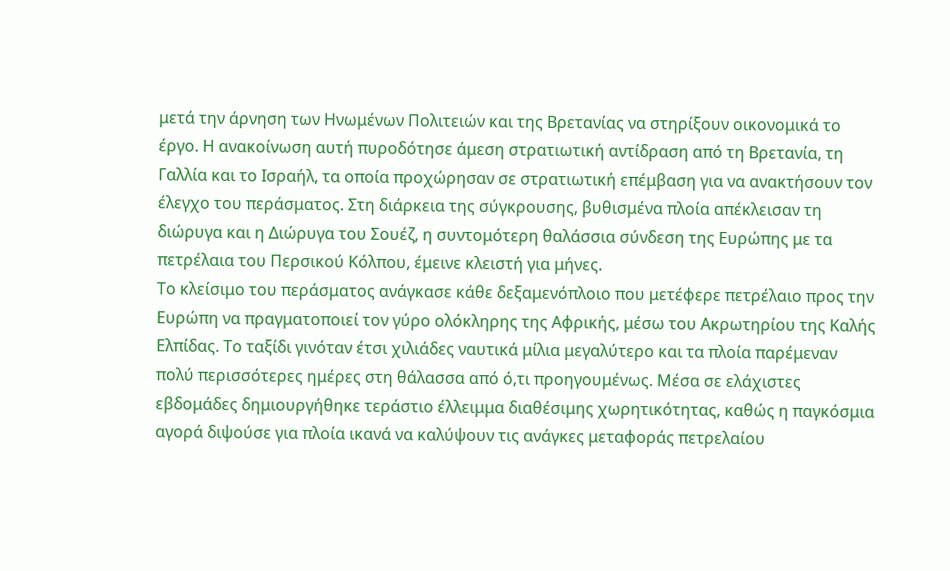μετά την άρνηση των Ηνωμένων Πολιτειών και της Βρετανίας να στηρίξουν οικονομικά το έργο. Η ανακοίνωση αυτή πυροδότησε άμεση στρατιωτική αντίδραση από τη Βρετανία, τη Γαλλία και το Ισραήλ, τα οποία προχώρησαν σε στρατιωτική επέμβαση για να ανακτήσουν τον έλεγχο του περάσματος. Στη διάρκεια της σύγκρουσης, βυθισμένα πλοία απέκλεισαν τη διώρυγα και η Διώρυγα του Σουέζ, η συντομότερη θαλάσσια σύνδεση της Ευρώπης με τα πετρέλαια του Περσικού Κόλπου, έμεινε κλειστή για μήνες.
Το κλείσιμο του περάσματος ανάγκασε κάθε δεξαμενόπλοιο που μετέφερε πετρέλαιο προς την Ευρώπη να πραγματοποιεί τον γύρο ολόκληρης της Αφρικής, μέσω του Ακρωτηρίου της Καλής Ελπίδας. Το ταξίδι γινόταν έτσι χιλιάδες ναυτικά μίλια μεγαλύτερο και τα πλοία παρέμεναν πολύ περισσότερες ημέρες στη θάλασσα από ό,τι προηγουμένως. Μέσα σε ελάχιστες εβδομάδες δημιουργήθηκε τεράστιο έλλειμμα διαθέσιμης χωρητικότητας, καθώς η παγκόσμια αγορά διψούσε για πλοία ικανά να καλύψουν τις ανάγκες μεταφοράς πετρελαίου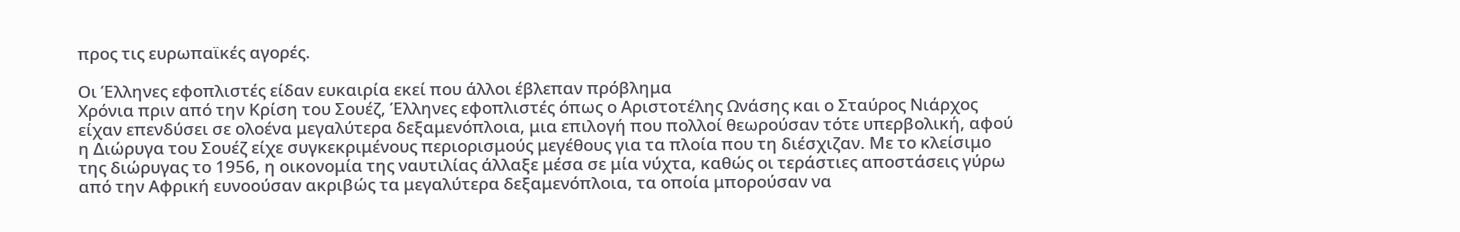προς τις ευρωπαϊκές αγορές.

Οι Έλληνες εφοπλιστές είδαν ευκαιρία εκεί που άλλοι έβλεπαν πρόβλημα
Χρόνια πριν από την Κρίση του Σουέζ, Έλληνες εφοπλιστές όπως ο Αριστοτέλης Ωνάσης και ο Σταύρος Νιάρχος είχαν επενδύσει σε ολοένα μεγαλύτερα δεξαμενόπλοια, μια επιλογή που πολλοί θεωρούσαν τότε υπερβολική, αφού η Διώρυγα του Σουέζ είχε συγκεκριμένους περιορισμούς μεγέθους για τα πλοία που τη διέσχιζαν. Με το κλείσιμο της διώρυγας το 1956, η οικονομία της ναυτιλίας άλλαξε μέσα σε μία νύχτα, καθώς οι τεράστιες αποστάσεις γύρω από την Αφρική ευνοούσαν ακριβώς τα μεγαλύτερα δεξαμενόπλοια, τα οποία μπορούσαν να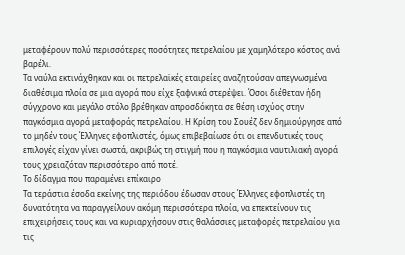μεταφέρουν πολύ περισσότερες ποσότητες πετρελαίου με χαμηλότερο κόστος ανά βαρέλι.
Τα ναύλα εκτινάχθηκαν και οι πετρελαϊκές εταιρείες αναζητούσαν απεγνωσμένα διαθέσιμα πλοία σε μια αγορά που είχε ξαφνικά στερέψει. Όσοι διέθεταν ήδη σύγχρονο και μεγάλο στόλο βρέθηκαν απροσδόκητα σε θέση ισχύος στην παγκόσμια αγορά μεταφοράς πετρελαίου. Η Κρίση του Σουέζ δεν δημιούργησε από το μηδέν τους Έλληνες εφοπλιστές, όμως επιβεβαίωσε ότι οι επενδυτικές τους επιλογές είχαν γίνει σωστά, ακριβώς τη στιγμή που η παγκόσμια ναυτιλιακή αγορά τους χρειαζόταν περισσότερο από ποτέ.
Το δίδαγμα που παραμένει επίκαιρο
Τα τεράστια έσοδα εκείνης της περιόδου έδωσαν στους Έλληνες εφοπλιστές τη δυνατότητα να παραγγείλουν ακόμη περισσότερα πλοία, να επεκτείνουν τις επιχειρήσεις τους και να κυριαρχήσουν στις θαλάσσιες μεταφορές πετρελαίου για τις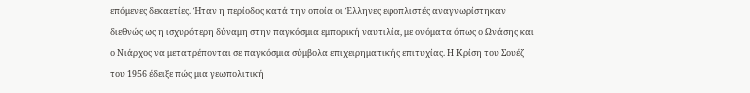επόμενες δεκαετίες. Ήταν η περίοδος κατά την οποία οι Έλληνες εφοπλιστές αναγνωρίστηκαν διεθνώς ως η ισχυρότερη δύναμη στην παγκόσμια εμπορική ναυτιλία, με ονόματα όπως ο Ωνάσης και ο Νιάρχος να μετατρέπονται σε παγκόσμια σύμβολα επιχειρηματικής επιτυχίας. Η Κρίση του Σουέζ του 1956 έδειξε πώς μια γεωπολιτική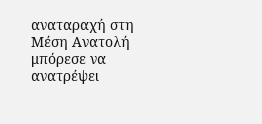αναταραχή στη Μέση Ανατολή μπόρεσε να ανατρέψει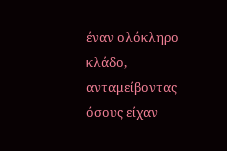έναν ολόκληρο κλάδο, ανταμείβοντας όσους είχαν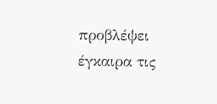προβλέψει έγκαιρα τις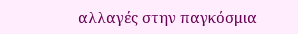αλλαγές στην παγκόσμια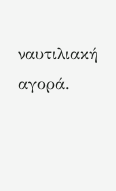ναυτιλιακή αγορά.